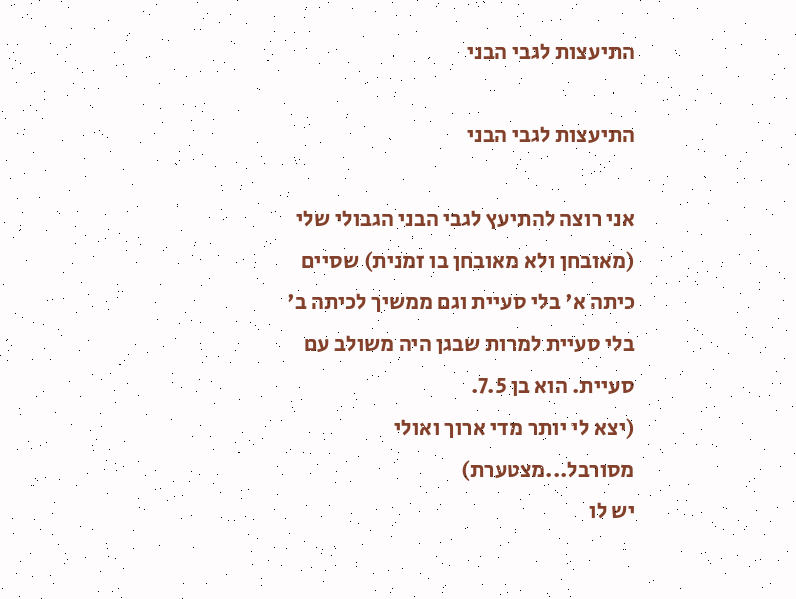התיעצות לגבי הבני

התיעצות לגבי הבני

אני רוצה להתיעץ לגבי הבני הגבולי שלי (מאובחן ולא מאובחן בו זמנית) שסיים כיתה א' בלי סעיית וגם ממשיך לכיתה ב' בלי סעיית למרות שבגן היה משולב עם סעיית. הוא בן 7.5.
(יצא לי יותר מדי ארוך ואולי מסורבל...מצטערת)
יש לו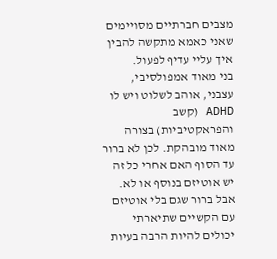מצבים חברתיים מסויימים שאני כאמא מתקשה להבין איך עליי עדיף לפעול.
בני מאוד אמפולסיבי, עצבני, אוהב לשלוט ויש לו ADHD (קשב והפראקטיביות) בצורה מאוד מובהקת. לכן לא ברור עד הסוף האם אחרי כל זה יש אוטיזם בנוסף או לא. אבל ברור שגם בלי אוטיזם עם הקשיים שתיארתי יכולים להיות הרבה בעיות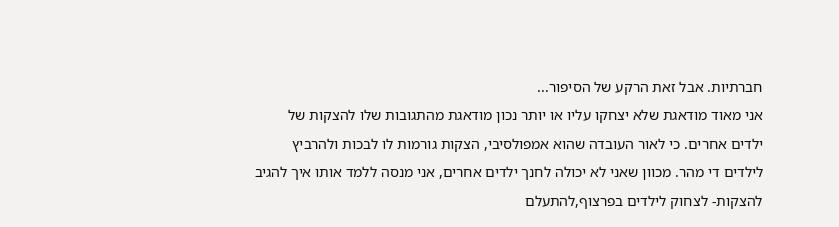חברתיות. אבל זאת הרקע של הסיפור...
אני מאוד מודאגת שלא יצחקו עליו או יותר נכון מודאגת מהתגובות שלו להצקות של ילדים אחרים. כי לאור העובדה שהוא אמפולסיבי, הצקות גורמות לו לבכות ולהרביץ לילדים די מהר. מכוון שאני לא יכולה לחנך ילדים אחרים, אני מנסה ללמד אותו איך להגיב להצקות- לצחוק לילדים בפרצוף,להתעלם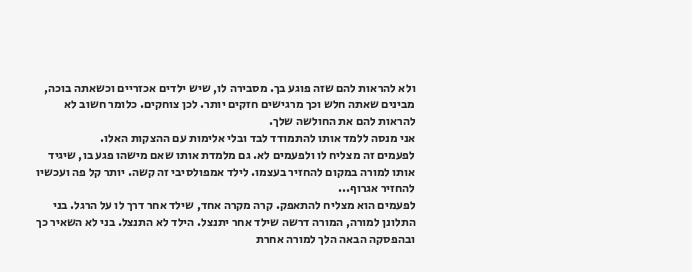ולא להראות להם שזה פוגע בך. מסבירה לו, שיש ילדים אכזריים וכשאתה בוכה, מבינים שאתה חלש וכך מרגישים חזקים יותר. לכן צוחקים. כלומר חשוב לא להראות להם את החולשה שלך.
אני מנסה ללמד אותו להתמודד לבד ובלי אלימות עם ההצקות האלו.
לפעמים זה מצליח לו ולפעמים לא. גם מלמדת אותו שאם מישהו פגע בו, שיגיד אותו למורה במקום להחזיר בעצמו. לילד אמפולסיבי זה קשה. יותר קל פה ועכשיו להחזיר אגרוף...
לפעמים הוא מצליח להתאפק. קרה מקרה אחד, שילד אחר דרך לו על הרגל. בני התלונן למורה, המורה דרשה שילד אחר יתנצל. הילד לא התנצל. בני לא השאיר כך ובהפסקה הבאה הלך למורה אחרת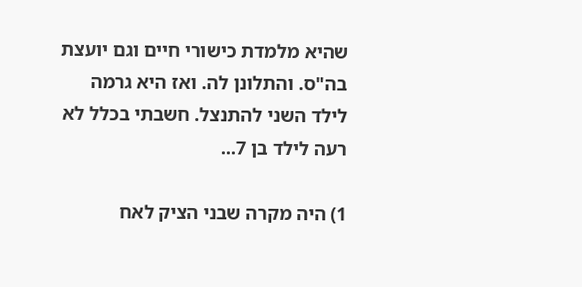שהיא מלמדת כישורי חיים וגם יועצת בה"ס. והתלונן לה. ואז היא גרמה לילד השני להתנצל. חשבתי בכלל לא רעה לילד בן 7...

1) היה מקרה שבני הציק לאח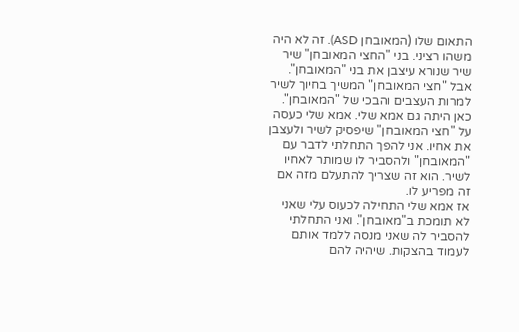התאום שלו (המאובחן ASD). זה לא היה משהו רציני. בני "החצי המאובחן" שיר שיר שנורא עיצבן את בני "המאובחן". אבל "חצי המאובחן" המשיך בחיוך לשיר למרות העצבים והבכי של "המאובחן".
כאן היתה גם אמא שלי. אמא שלי כעסה על "חצי המאובחן" שיפסיק לשיר ולעצבן את אחיו. אני להפך התחלתי לדבר עם "המאובחן" ולהסביר לו שמותר לאחיו לשיר. הוא זה שצריך להתעלם מזה אם זה מפריע לו.
אז אמא שלי התחילה לכעוס עלי שאני לא תומכת ב"מאובחן". ואני התחלתי להסביר לה שאני מנסה ללמד אותם לעמוד בהצקות. שיהיה להם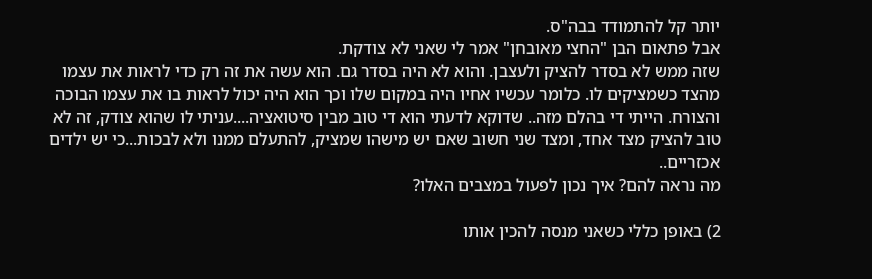יותר קל להתמודד בבה"ס.
אבל פתאום הבן "החצי מאובחן" אמר לי שאני לא צודקת.
שזה ממש לא בסדר להציק ולעצבן. והוא לא היה בסדר גם. הוא עשה את זה רק כדי לראות את עצמו מהצד כשמציקים לו. כלומר עכשיו אחיו היה במקום שלו וכך הוא היה יכול לראות בו את עצמו הבוכה והצורח. הייתי די בהלם מזה.. שדוקא לדעתי הוא די טוב מבין סיטואציה....עניתי לו שהוא צודק, זה לא טוב להציק מצד אחד, ומצד שני חשוב שאם יש מישהו שמציק, להתעלם ממנו ולא לבכות...כי יש ילדים אכזריים..
מה נראה להם? איך נכון לפעול במצבים האלו?

2) באופן כללי כשאני מנסה להכין אותו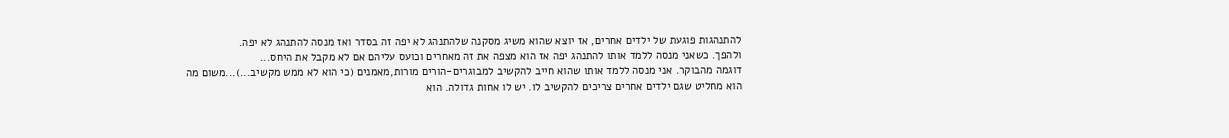להתנהגות פוגעת של ילדים אחרים, אז יוצא שהוא משיג מסקנה שלהתנהג לא יפה זה בסדר ואז מנסה להתנהג לא יפה.
ולהפך. כשאני מנסה ללמד אותו להתנהג יפה אז הוא מצפה את זה מאחרים וכועס עליהם אם לא מקבל את היחס...
דוגמה מהבוקר. אני מנסה ללמד אותו שהוא חייב להקשיב למבוגרים-הורים מורות,מאמנים (כי הוא לא ממש מקשיב...)...משום מה הוא מחליט שגם ילדים אחרים צריכים להקשיב לו. יש לו אחות גדולה. הוא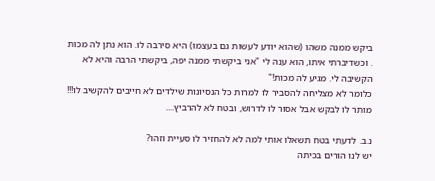ביקש ממנה משהו (שהוא יודע לעשות גם בעצמו) היא סירבה לו. הוא נתן לה מכות
. וכשדיברתי איתו, הוא ענה לי "אני ביקשתי ממנה יפה, ביקשתי הרבה והיא לא הקשיבה לי. מגיע לה מכות!"
כלומר לא מצליחה להסביר לו למרות כל הנסיונות שילדים לא חייבים להקשיב לו!!!
מותר לו לבקש אבל אסור לו לדרוש, ובטח לא להרביץ....

נ.ב. לדעתי בטח תשאלו אותי למה לא להחזיר לו סעיית וזהו?
יש לנו הורים בכיתה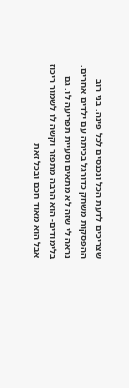שצריכים לדעת הכל ונכנסים לכל פינה. בני רוב ההפסקות משחק כדורגל בכיתה עם ילדים אחרים. נראה לי שזה לא מתאים וסעיית תפריעה לו. גם בלימודים- הוא הרבה מתפזר וקשה לו לשמור ריכוז אבל הוא מאוד חכם ובכל זאת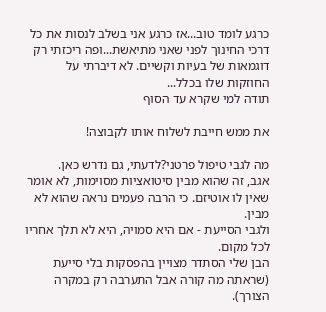כרגע לומד טוב...אז כרגע אני בשלב לנסות את כל דרכי החינוך לפני שאני מתיאשת...ופה ריכזתי רק דוגמאות של בעיות וקשיים. לא דיברתי על החוזקות שלו בכלל...
תודה למי שקרא עד הסוף

את ממש חייבת לשלוח אותו לקבוצה!

מה לגבי טיפול פרטני?לדעתי, גם נדרש כאן.
אגב, זה שהוא מבין סיטואציות מסוימות, לא אומר שאין לו אוטיזם. כי הרבה פעמים נראה שהוא לא מבין.
ולגבי הסייעת - אם היא סמויה, היא לא תלך אחריו לכל מקום.
הבן שלי הסתדר מצויין בהפסקות בלי סייעת (שראתה מה קורה אבל התערבה רק במקרה הצורך).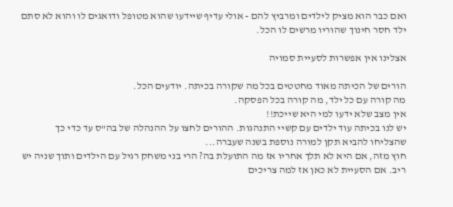ואם כבר הוא מציק לילדים ומרביץ להם - אולי עדיף שיידעו שהוא מטופל ודואגים לו והוא לא סתם ילד חסר חינוך שהוריו מרשים לו הכל.

אצלינו אין אפשרות לסעיית סמויה

הורים של הכיתה מאוד מחטטים בכל מה שקורה בכיתה. יודעים הכל.
מה קורה עם כל ילד, מה קורה בכל הפסקה.
אין מצב שלא ידעו למי היא שייכת!!
יש לנו בכיתה עוד ילדים עם קשיי התנהגות. ההורים לחצו על ההנהלה של בה"ס עד כדי כך שהצליחו להביא תקן למורה נוספת בשנה שעברה...
חוץ מזה, אם היא לא תלך אחריו אז מה התועלת בה? הרי בני משחק רגיל עם הילדים ותוך שניה יש ריב. אם הסעיית לא כאן אז למה צריכים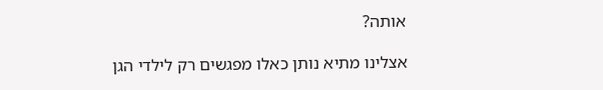אותה?

אצלינו מתיא נותן כאלו מפגשים רק לילדי הגן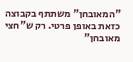"המאובחן" משתתף בקבוצה כזאת באופן פרטי. רק ש"חצי מאובחן"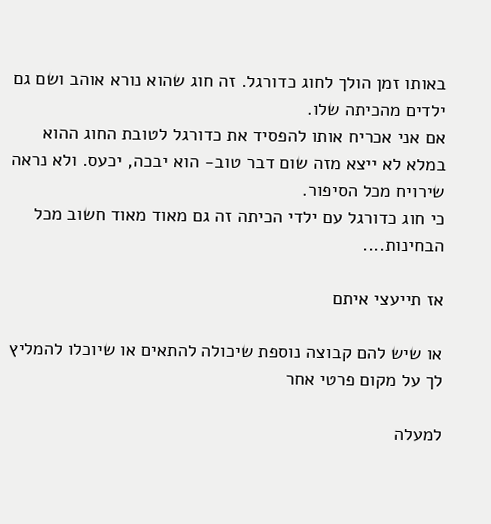באותו זמן הולך לחוג כדורגל. זה חוג שהוא נורא אוהב ושם גם ילדים מהכיתה שלו.
אם אני אכריח אותו להפסיד את כדורגל לטובת החוג ההוא במלא לא ייצא מזה שום דבר טוב- הוא יבכה, יכעס. ולא נראה שירויח מכל הסיפור.
כי חוג כדורגל עם ילדי הכיתה זה גם מאוד מאוד חשוב מכל הבחינות....

אז תייעצי איתם

או שיש להם קבוצה נוספת שיכולה להתאים או שיוכלו להמליץ לך על מקום פרטי אחר

למעלה